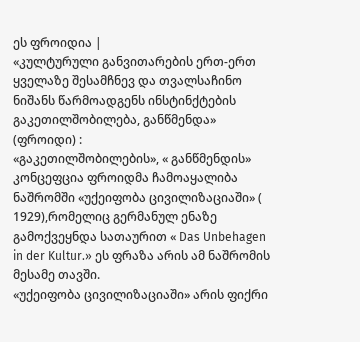ეს ფროიდია |
«კულტურული განვითარების ერთ-ერთ ყველაზე შესამჩნევ და თვალსაჩინო ნიშანს წარმოადგენს ინსტინქტების გაკეთილშობილება, განწმენდა» (ფროიდი) :
«გაკეთილშობილების», « განწმენდის» კონცეფცია ფროიდმა ჩამოაყალიბა ნაშრომში «უქეიფობა ცივილიზაციაში» ( 1929),რომელიც გერმანულ ენაზე გამოქვეყნდა სათაურით « Das Unbehagen in der Kultur.» ეს ფრაზა არის ამ ნაშრომის მესამე თავში.
«უქეიფობა ცივილიზაციაში» არის ფიქრი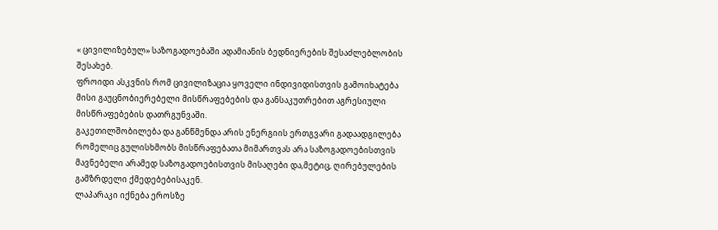« ცივილიზებულ» საზოგადოებაში ადამიანის ბედნიერების შესაძლებლობის შესახებ.
ფროიდი ასკვნის რომ ცივილიზაცია ყოველი ინდივიდისთვის გამოიხატება მისი გაუცნობიერებელი მისწრაფებების და განსაკუთრებით აგრესიული მისწრაფებების დათრგუნვაში.
გაკეთილშობილება და განწმენდა არის ენერგიის ერთგვარი გადაადგილება რომელიც გულისხმობს მისწრაფებათა მიმართვას არა საზოგადოებისთვის მავნებელი არამედ საზოგადოებისთვის მისაღები და,მეტიც, ღირებულების გამზრდელი ქმედებებისაკენ.
ლაპარაკი იქნება ეროსზე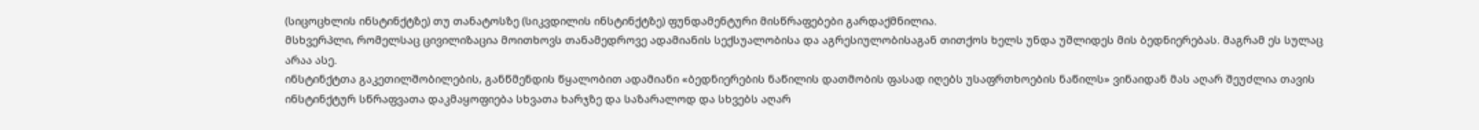(სიცოცხლის ინსტინქტზე) თუ თანატოსზე (სიკვდილის ინსტინქტზე) ფუნდამენტური მისწრაფებები გარდაქმნილია.
მსხვერპლი, რომელსაც ცივილიზაცია მოითხოვს თანამედროვე ადამიანის სექსუალობისა და აგრესიულობისაგან თითქოს ხელს უნდა უშლიდეს მის ბედნიერებას. მაგრამ ეს სულაც არაა ასე.
ინსტინქტთა გაკეთილშობილების, განწმენდის წყალობით ადამიანი «ბედნიერების ნაწილის დათმობის ფასად იღებს უსაფრთხოების ნაწილს» ვინაიდან მას აღარ შეუძლია თავის ინსტინქტურ სწრაფვათა დაკმაყოფიება სხვათა ხარჯზე და საზარალოდ და სხვებს აღარ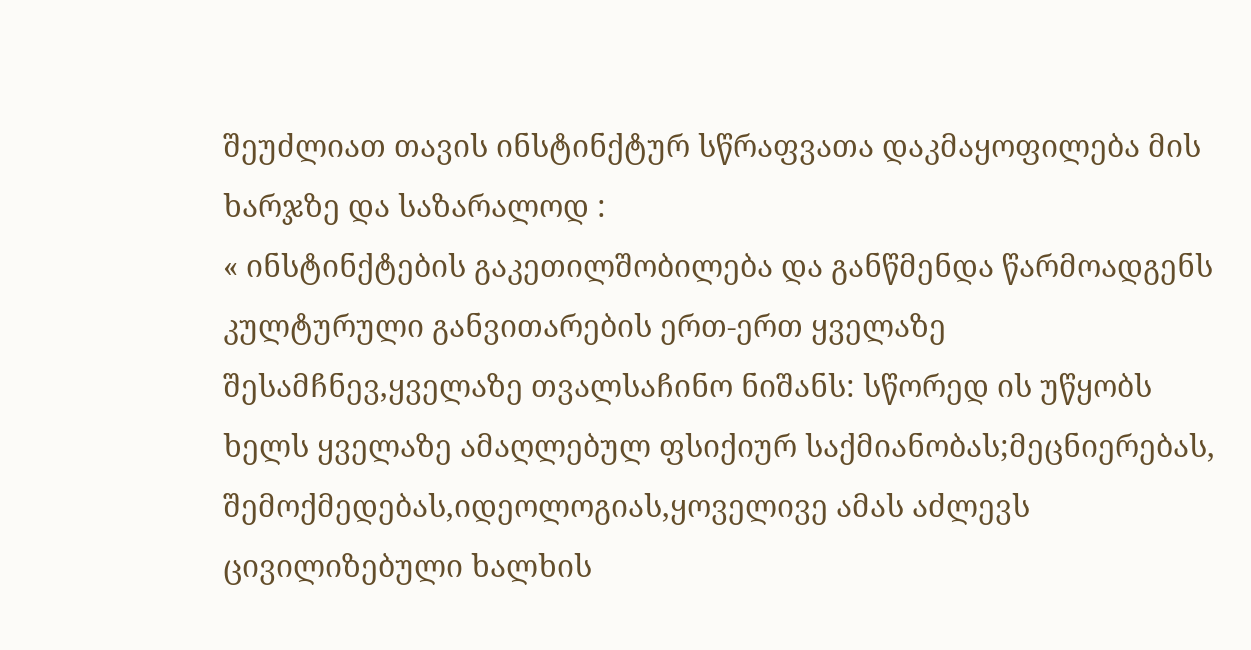შეუძლიათ თავის ინსტინქტურ სწრაფვათა დაკმაყოფილება მის ხარჯზე და საზარალოდ :
« ინსტინქტების გაკეთილშობილება და განწმენდა წარმოადგენს კულტურული განვითარების ერთ-ერთ ყველაზე შესამჩნევ,ყველაზე თვალსაჩინო ნიშანს: სწორედ ის უწყობს ხელს ყველაზე ამაღლებულ ფსიქიურ საქმიანობას;მეცნიერებას, შემოქმედებას,იდეოლოგიას,ყოველივე ამას აძლევს ცივილიზებული ხალხის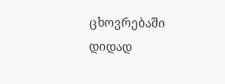ცხოვრებაში დიდად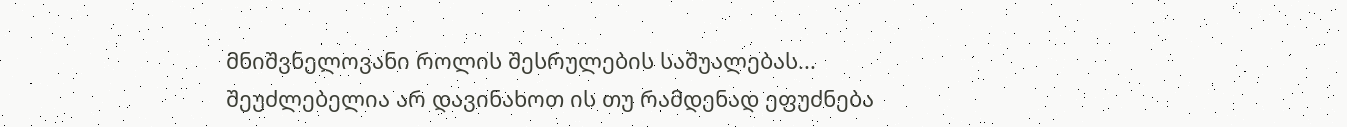მნიშვნელოვანი როლის შესრულების საშუალებას...
შეუძლებელია არ დავინახოთ ის თუ რამდენად ეფუძნება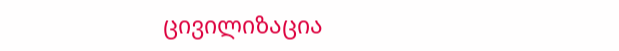ცივილიზაცია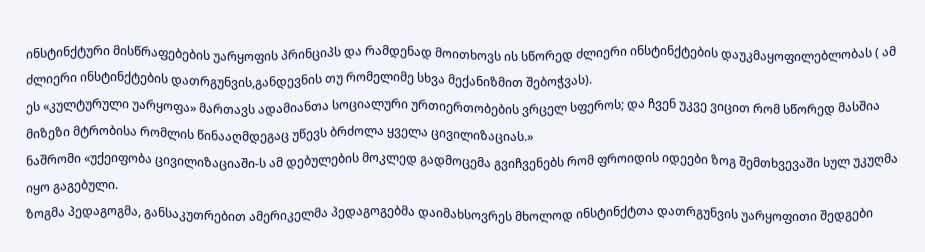ინსტინქტური მისწრაფებების უარყოფის პრინციპს და რამდენად მოითხოვს ის სწორედ ძლიერი ინსტინქტების დაუკმაყოფილებლობას ( ამ ძლიერი ინსტინქტების დათრგუნვის,განდევნის თუ რომელიმე სხვა მექანიზმით შებოჭვას).
ეს «კულტურული უარყოფა» მართავს ადამიანთა სოციალური ურთიერთობების ვრცელ სფეროს; და ჩვენ უკვე ვიცით რომ სწორედ მასშია მიზეზი მტრობისა რომლის წინააღმდეგაც უწევს ბრძოლა ყველა ცივილიზაციას.»
ნაშრომი «უქეიფობა ცივილიზაციაში-ს ამ დებულების მოკლედ გადმოცემა გვიჩვენებს რომ ფროიდის იდეები ზოგ შემთხვევაში სულ უკუღმა იყო გაგებული.
ზოგმა პედაგოგმა, განსაკუთრებით ამერიკელმა პედაგოგებმა დაიმახსოვრეს მხოლოდ ინსტინქტთა დათრგუნვის უარყოფითი შედგები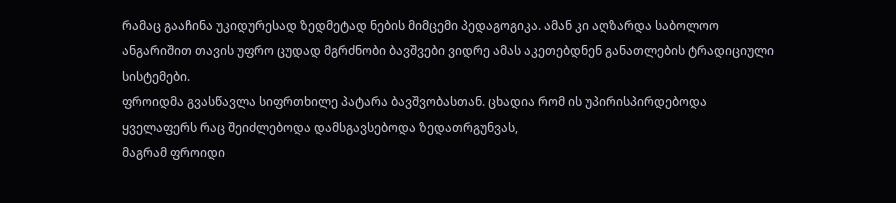რამაც გააჩინა უკიდურესად ზედმეტად ნების მიმცემი პედაგოგიკა. ამან კი აღზარდა საბოლოო ანგარიშით თავის უფრო ცუდად მგრძნობი ბავშვები ვიდრე ამას აკეთებდნენ განათლების ტრადიციული სისტემები.
ფროიდმა გვასწავლა სიფრთხილე პატარა ბავშვობასთან. ცხადია რომ ის უპირისპირდებოდა ყველაფერს რაც შეიძლებოდა დამსგავსებოდა ზედათრგუნვას,
მაგრამ ფროიდი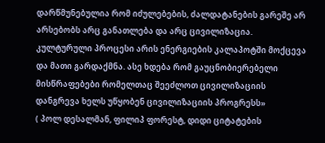დარწმუნებულია რომ იძულებების, ძალდატანების გარეშე არ არსებობს არც განათლება და არც ცივილიზაცია.
კულტურული პროცესი არის ენერგიების კალაპოტში მოქცევა და მათი გარდაქმნა. ასე ხდება რომ გაუცნობიერებელი მისწრაფებები რომელთაც შეეძლოთ ცივილიზაციის დანგრევა ხელს უწყობენ ცივილიზაციის პროგრესს»
( პოლ დესალმან, ფილიპ ფორესტ, დიდი ციტატების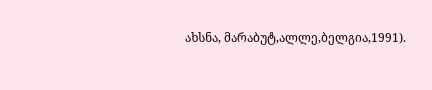ახსნა, მარაბუტ,ალლე,ბელგია,1991).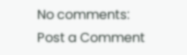No comments:
Post a Comment